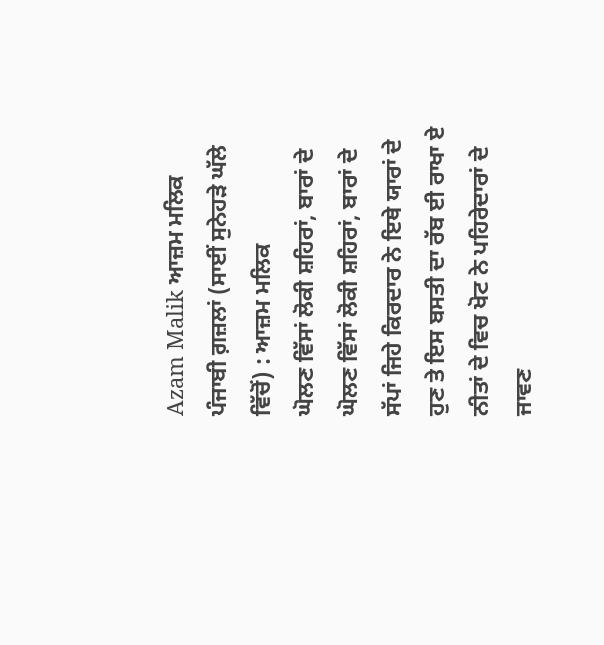Azam Malik ਆਜ਼ਮ ਮਲਿਕ
ਪੰਜਾਬੀ ਗ਼ਜ਼ਲਾਂ (ਸਾਈਂ ਸੁਨੇਹੜੇ ਘੱਲੇ ਵਿੱਚੋਂ) : ਆਜ਼ਮ ਮਲਿਕ
ਘੋਲਣ ਵਿੱਸਾਂ ਲੋਕੀ ਸ਼ਹਿਰਾਂ, ਬਾਰਾਂ ਦੇ
ਘੋਲਣ ਵਿੱਸਾਂ ਲੋਕੀ ਸ਼ਹਿਰਾਂ, ਬਾਰਾਂ ਦੇ
ਸੱਪਾਂ ਜਿਹੇ ਕਿਰਦਾਰ ਨੇ ਇਥੇ ਯਾਰਾਂ ਦੇ
ਹੁਣ ਤੇ ਇਸ ਬਸਤੀ ਦਾ ਰੱਬ ਈ ਰਾਖਾ ਏ
ਨੀਤਾਂ ਦੇ ਵਿਚ ਖੋਟ ਨੇ ਪਹਿਰੇਦਾਰਾਂ ਦੇ
ਜਾਵਣ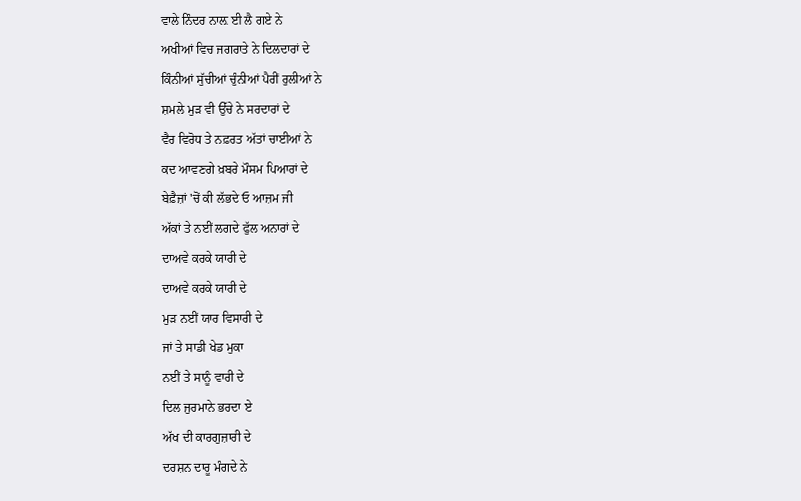ਵਾਲੇ ਨਿੰਦਰ ਨਾਲ਼ ਈ ਲੈ ਗਏ ਨੇ
ਅਖੀਆਂ ਵਿਚ ਜਗਰਾਤੇ ਨੇ ਦਿਲਦਾਰਾਂ ਦੇ
ਕਿੰਨੀਆਂ ਸੁੱਚੀਆਂ ਚੁੰਨੀਆਂ ਪੈਰੀਂ ਰੁਲੀਆਂ ਨੇ
ਸ਼ਮਲੇ ਮੁੜ ਵੀ ਉੱਚੇ ਨੇ ਸਰਦਾਰਾਂ ਦੇ
ਵੈਰ ਵਿਰੋਧ ਤੇ ਨਫ਼ਰਤ ਅੱਤਾਂ ਚਾਈਆਂ ਨੇ
ਕਦ ਆਵਣਗੇ ਖ਼ਬਰੇ ਮੌਸਮ ਪਿਆਰਾਂ ਦੇ
ਬੇਫ਼ੈਜ਼ਾਂ 'ਚੋਂ ਕੀ ਲੱਭਦੇ ਓ ਆਜ਼ਮ ਜੀ
ਅੱਕਾਂ ਤੇ ਨਈਂ ਲਗਦੇ ਫੁੱਲ ਅਨਾਰਾਂ ਦੇ
ਦਾਅਵੇ ਕਰਕੇ ਯਾਰੀ ਦੇ
ਦਾਅਵੇ ਕਰਕੇ ਯਾਰੀ ਦੇ
ਮੁੜ ਨਈਂ ਯਾਰ ਵਿਸਾਰੀ ਦੇ
ਜਾਂ ਤੇ ਸਾਡੀ ਖੇਡ ਮੁਕਾ
ਨਈਂ ਤੇ ਸਾਨੂੰ ਵਾਰੀ ਦੇ
ਦਿਲ ਜੁਰਮਾਨੇ ਭਰਦਾ ਏ
ਅੱਖ ਦੀ ਕਾਰਗੁਜ਼ਾਰੀ ਦੇ
ਦਰਸ਼ਨ ਦਾਰੂ ਮੰਗਦੇ ਨੇ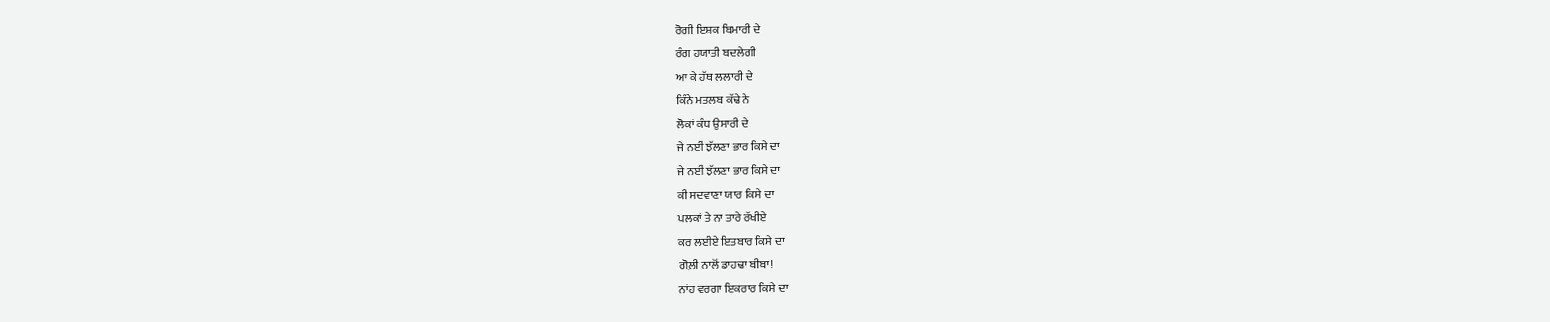ਰੋਗੀ ਇਸ਼ਕ ਬਿਮਾਰੀ ਦੇ
ਰੰਗ ਹਯਾਤੀ ਬਦਲੇਗੀ
ਆ ਕੇ ਹੱਥ ਲਲਾਰੀ ਦੇ
ਕਿੰਨੇ ਮਤਲਬ ਕੱਢੇ ਨੇ
ਲੋਕਾਂ ਕੰਧ ਉਸਾਰੀ ਦੇ
ਜੇ ਨਈਂ ਝੱਲਣਾ ਭਾਰ ਕਿਸੇ ਦਾ
ਜੇ ਨਈਂ ਝੱਲਣਾ ਭਾਰ ਕਿਸੇ ਦਾ
ਕੀ ਸਦਵਾਣਾ ਯਾਰ ਕਿਸੇ ਦਾ
ਪਲਕਾਂ ਤੇ ਨਾ ਤਾਰੇ ਰੱਖੀਏ
ਕਰ ਲਈਏ ਇਤਬਾਰ ਕਿਸੇ ਦਾ
ਗੋਲ਼ੀ ਨਾਲੋਂ ਡਾਹਢਾ ਬੀਬਾ!
ਨਾਂਹ ਵਰਗਾ ਇਕਰਾਰ ਕਿਸੇ ਦਾ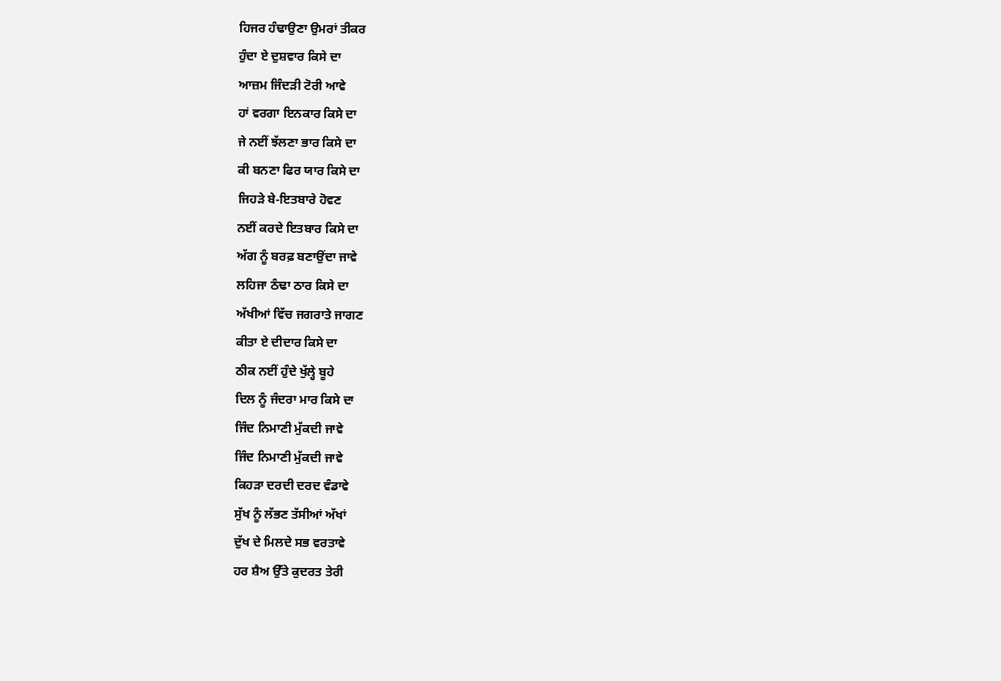ਹਿਜਰ ਹੰਢਾਉਣਾ ਉਮਰਾਂ ਤੀਕਰ
ਹੁੰਦਾ ਏ ਦੁਸ਼ਵਾਰ ਕਿਸੇ ਦਾ
ਆਜ਼ਮ ਜਿੰਦੜੀ ਟੋਰੀ ਆਵੇ
ਹਾਂ ਵਰਗਾ ਇਨਕਾਰ ਕਿਸੇ ਦਾ
ਜੇ ਨਈਂ ਝੱਲਣਾ ਭਾਰ ਕਿਸੇ ਦਾ
ਕੀ ਬਨਣਾ ਫਿਰ ਯਾਰ ਕਿਸੇ ਦਾ
ਜਿਹੜੇ ਬੇ-ਇਤਬਾਰੇ ਹੋਵਣ
ਨਈਂ ਕਰਦੇ ਇਤਬਾਰ ਕਿਸੇ ਦਾ
ਅੱਗ ਨੂੰ ਬਰਫ਼ ਬਣਾਉਂਦਾ ਜਾਵੇ
ਲਹਿਜਾ ਠੰਢਾ ਠਾਰ ਕਿਸੇ ਦਾ
ਅੱਖੀਆਂ ਵਿੱਚ ਜਗਰਾਤੇ ਜਾਗਣ
ਕੀਤਾ ਏ ਦੀਦਾਰ ਕਿਸੇ ਦਾ
ਠੀਕ ਨਈਂ ਹੁੰਦੇ ਖੁੱਲ੍ਹੇ ਬੂਹੇ
ਦਿਲ ਨੂੰ ਜੰਦਰਾ ਮਾਰ ਕਿਸੇ ਦਾ
ਜਿੰਦ ਨਿਮਾਣੀ ਮੁੱਕਦੀ ਜਾਵੇ
ਜਿੰਦ ਨਿਮਾਣੀ ਮੁੱਕਦੀ ਜਾਵੇ
ਕਿਹੜਾ ਦਰਦੀ ਦਰਦ ਵੰਡਾਵੇ
ਸੁੱਖ ਨੂੰ ਲੱਭਣ ਤੱਸੀਆਂ ਅੱਖਾਂ
ਦੁੱਖ ਦੇ ਮਿਲਦੇ ਸਭ ਵਰਤਾਵੇ
ਹਰ ਸ਼ੈਅ ਉੱਤੇ ਕੁਦਰਤ ਤੇਰੀ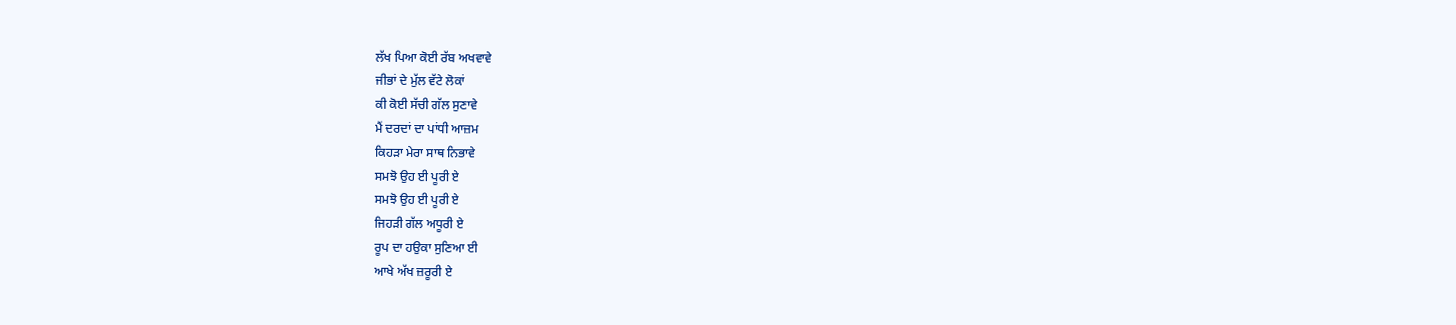ਲੱਖ ਪਿਆ ਕੋਈ ਰੱਬ ਅਖਵਾਵੇ
ਜੀਭਾਂ ਦੇ ਮੁੱਲ ਵੱਟੇ ਲੋਕਾਂ
ਕੀ ਕੋਈ ਸੱਚੀ ਗੱਲ ਸੁਣਾਵੇ
ਮੈਂ ਦਰਦਾਂ ਦਾ ਪਾਂਧੀ ਆਜ਼ਮ
ਕਿਹੜਾ ਮੇਰਾ ਸਾਥ ਨਿਭਾਵੇ
ਸਮਝੋ ਉਹ ਈ ਪੂਰੀ ਏ
ਸਮਝੋ ਉਹ ਈ ਪੂਰੀ ਏ
ਜਿਹੜੀ ਗੱਲ ਅਧੂਰੀ ਏ
ਰੂਪ ਦਾ ਹਉਕਾ ਸੁਣਿਆ ਈ
ਆਖੇ ਅੱਖ ਜ਼ਰੂਰੀ ਏ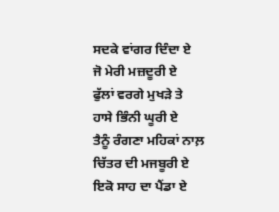ਸਦਕੇ ਵਾਂਗਰ ਦਿੰਦਾ ਏ
ਜੋ ਮੇਰੀ ਮਜ਼ਦੂਰੀ ਏ
ਫੁੱਲਾਂ ਵਰਗੇ ਮੁਖੜੇ ਤੇ
ਹਾਸੇ ਭਿੰਨੀ ਘੂਰੀ ਏ
ਤੈਨੂੰ ਰੰਗਣਾ ਮਹਿਕਾਂ ਨਾਲ਼
ਚਿੱਤਰ ਦੀ ਮਜਬੂਰੀ ਏ
ਇਕੋ ਸਾਹ ਦਾ ਪੈਂਡਾ ਏ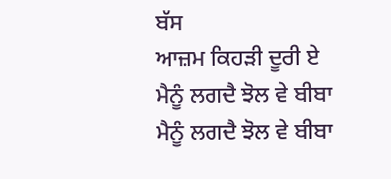ਬੱਸ
ਆਜ਼ਮ ਕਿਹੜੀ ਦੂਰੀ ਏ
ਮੈਨੂੰ ਲਗਦੈ ਝੋਲ ਵੇ ਬੀਬਾ
ਮੈਨੂੰ ਲਗਦੈ ਝੋਲ ਵੇ ਬੀਬਾ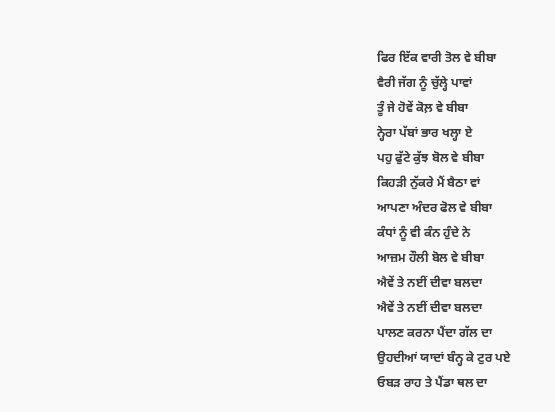ਫਿਰ ਇੱਕ ਵਾਰੀ ਤੋਲ ਵੇ ਬੀਬਾ
ਵੈਰੀ ਜੱਗ ਨੂੰ ਚੁੱਲ੍ਹੇ ਪਾਵਾਂ
ਤੂੰ ਜੇ ਹੋਵੇਂ ਕੋਲ਼ ਵੇ ਬੀਬਾ
ਨ੍ਹੇਰਾ ਪੱਬਾਂ ਭਾਰ ਖਲ੍ਹਾ ਏ
ਪਹੁ ਫੁੱਟੇ ਕੁੱਝ ਬੋਲ ਵੇ ਬੀਬਾ
ਕਿਹੜੀ ਨੁੱਕਰੇ ਮੈਂ ਬੈਠਾ ਵਾਂ
ਆਪਣਾ ਅੰਦਰ ਫੋਲ ਵੇ ਬੀਬਾ
ਕੰਧਾਂ ਨੂੰ ਵੀ ਕੰਨ ਹੁੰਦੇ ਨੇ
ਆਜ਼ਮ ਹੌਲੀ ਬੋਲ ਵੇ ਬੀਬਾ
ਐਵੇਂ ਤੇ ਨਈਂ ਦੀਵਾ ਬਲਦਾ
ਐਵੇਂ ਤੇ ਨਈਂ ਦੀਵਾ ਬਲਦਾ
ਪਾਲਣ ਕਰਨਾ ਪੈਂਦਾ ਗੱਲ ਦਾ
ਉਹਦੀਆਂ ਯਾਦਾਂ ਬੰਨ੍ਹ ਕੇ ਟੁਰ ਪਏ
ਓਬੜ ਰਾਹ ਤੇ ਪੈਂਡਾ ਥਲ ਦਾ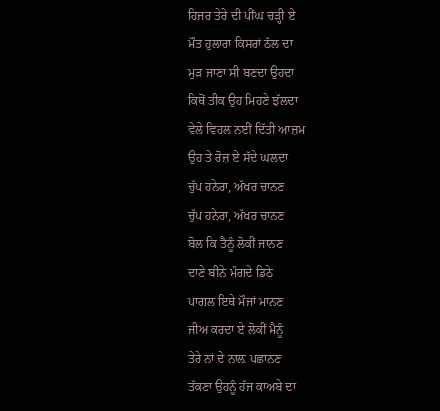ਹਿਜਰ ਤੇਰੇ ਦੀ ਪੀਂਘ ਚੜ੍ਹੀ ਏ
ਮੌਤ ਹੁਲਾਰਾ ਕਿਸਰਾਂ ਠੱਲ ਦਾ
ਮੁੜ ਜਾਣਾ ਸੀ ਬਣਦਾ ਉਹਦਾ
ਕਿਥੋਂ ਤੀਕ ਉਹ ਮਿਹਣੇ ਝੱਲਦਾ
ਵੇਲੇ ਵਿਹਲ ਨਈਂ ਦਿੱਤੀ ਆਜ਼ਮ
ਉਹ ਤੇ ਰੋਜ਼ ਏ ਸੱਦੇ ਘਲਦਾ
ਚੁੱਪ ਹਨੇਰਾ, ਅੱਖਰ ਚਾਨਣ
ਚੁੱਪ ਹਨੇਰਾ, ਅੱਖਰ ਚਾਨਣ
ਬੋਲ ਕਿ ਤੈਨੂੰ ਲੋਕੀਂ ਜਾਨਣ
ਦਾਣੇ ਬੀਨੇ ਮੰਗਦੇ ਡਿਠੇ
ਪਾਗਲ ਇਥੇ ਮੌਜਾਂ ਮਾਨਣ
ਜੀਅ ਕਰਦਾ ਏ ਲੋਕੀਂ ਮੈਨੂੰ
ਤੇਰੇ ਨਾਂ ਦੇ ਨਾਲ਼ ਪਛਾਨਣ
ਤੱਕਣਾ ਉਹਨੂੰ ਹੱਜ ਕਾਅਬੇ ਦਾ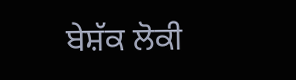ਬੇਸ਼ੱਕ ਲੋਕੀ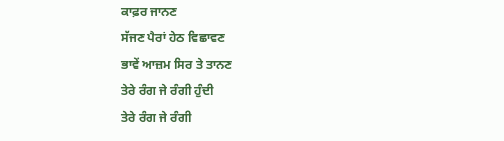ਕਾਫ਼ਰ ਜਾਨਣ
ਸੱਜਣ ਪੈਰਾਂ ਹੇਠ ਵਿਛਾਵਣ
ਭਾਵੇਂ ਆਜ਼ਮ ਸਿਰ ਤੇ ਤਾਨਣ
ਤੇਰੇ ਰੰਗ ਜੇ ਰੰਗੀ ਹੁੰਦੀ
ਤੇਰੇ ਰੰਗ ਜੇ ਰੰਗੀ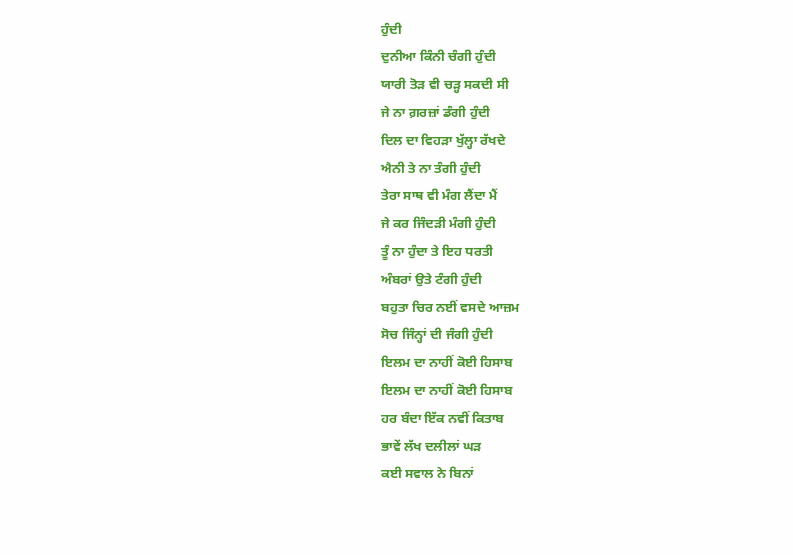ਹੁੰਦੀ
ਦੁਨੀਆ ਕਿੰਨੀ ਚੰਗੀ ਹੁੰਦੀ
ਯਾਰੀ ਤੋੜ ਵੀ ਚੜ੍ਹ ਸਕਦੀ ਸੀ
ਜੇ ਨਾ ਗ਼ਰਜ਼ਾਂ ਡੰਗੀ ਹੁੰਦੀ
ਦਿਲ ਦਾ ਵਿਹੜਾ ਖੁੱਲ੍ਹਾ ਰੱਖਦੇ
ਐਨੀ ਤੇ ਨਾ ਤੰਗੀ ਹੁੰਦੀ
ਤੇਰਾ ਸਾਥ ਵੀ ਮੰਗ ਲੈਂਦਾ ਮੈਂ
ਜੇ ਕਰ ਜਿੰਦੜੀ ਮੰਗੀ ਹੁੰਦੀ
ਤੂੰ ਨਾ ਹੁੰਦਾ ਤੇ ਇਹ ਧਰਤੀ
ਅੰਬਰਾਂ ਉਤੇ ਟੰਗੀ ਹੁੰਦੀ
ਬਹੁਤਾ ਚਿਰ ਨਈਂ ਵਸਦੇ ਆਜ਼ਮ
ਸੋਚ ਜਿੰਨ੍ਹਾਂ ਦੀ ਜੰਗੀ ਹੁੰਦੀ
ਇਲਮ ਦਾ ਨਾਹੀਂ ਕੋਈ ਹਿਸਾਬ
ਇਲਮ ਦਾ ਨਾਹੀਂ ਕੋਈ ਹਿਸਾਬ
ਹਰ ਬੰਦਾ ਇੱਕ ਨਵੀਂ ਕਿਤਾਬ
ਭਾਵੇਂ ਲੱਖ ਦਲੀਲਾਂ ਘੜ
ਕਈ ਸਵਾਲ ਨੇ ਬਿਨਾਂ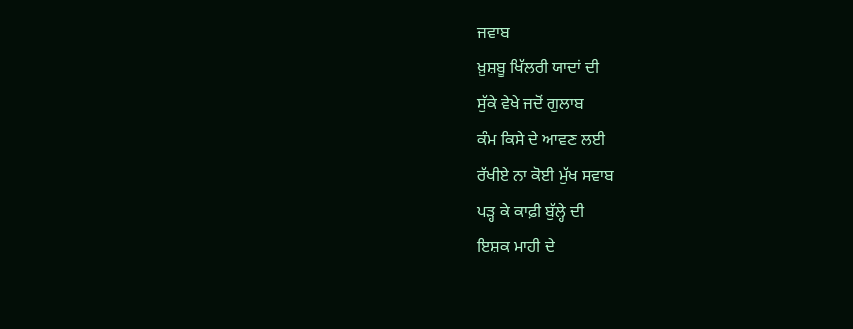ਜਵਾਬ
ਖ਼ੁਸ਼ਬੂ ਖਿੱਲਰੀ ਯਾਦਾਂ ਦੀ
ਸੁੱਕੇ ਵੇਖੇ ਜਦੋਂ ਗੁਲਾਬ
ਕੰਮ ਕਿਸੇ ਦੇ ਆਵਣ ਲਈ
ਰੱਖੀਏ ਨਾ ਕੋਈ ਮੁੱਖ ਸਵਾਬ
ਪੜ੍ਹ ਕੇ ਕਾਫ਼ੀ ਬੁੱਲ੍ਹੇ ਦੀ
ਇਸ਼ਕ ਮਾਹੀ ਦੇ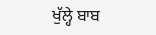ਖੁੱਲ੍ਹੇ ਬਾਬ